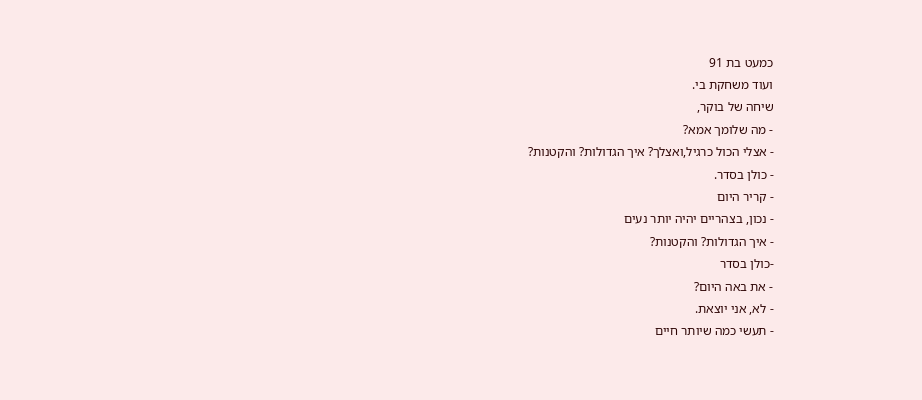כמעט בת 91
ועוד משחקת בי.
שיחה של בוקר,
- מה שלומך אמא?
- אצלי הכול כרגיל,ואצלך? איך הגדולות? והקטנות?
- כולן בסדר.
- קריר היום
- נכון, בצהריים יהיה יותר נעים
- איך הגדולות? והקטנות?
-כולן בסדר
- את באה היום?
- לא, אני יוצאת.
- תעשי כמה שיותר חיים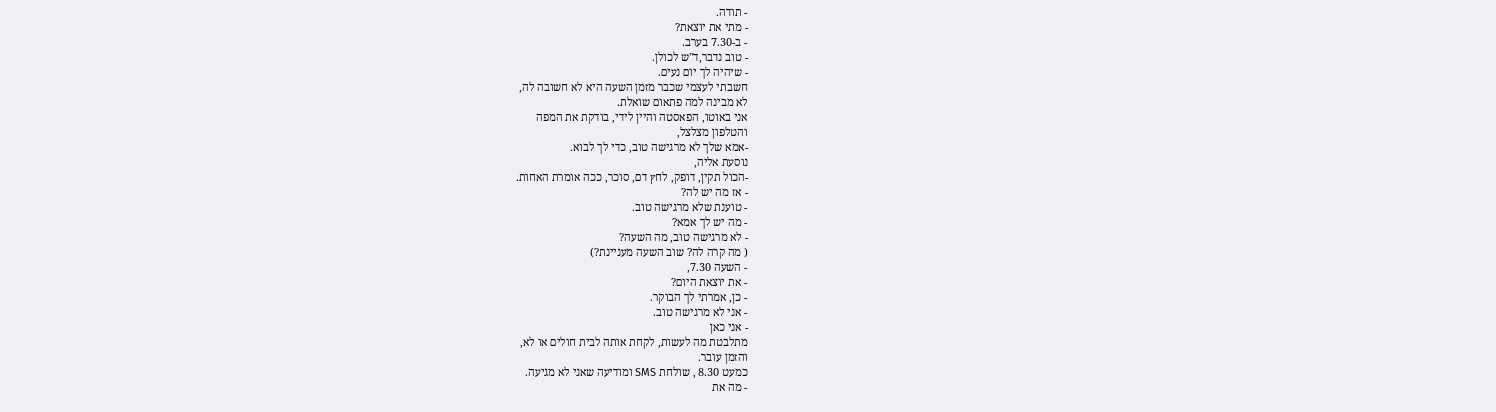- תודה.
- מתי את יוצאת?
- ב-7.30 בערב.
- טוב נדבר,ד"ש לכולן.
- שיהיה לך יום נעים.
חשבתי לעצמי שכבר מזמן השעה היא לא חשובה לה,
לא מבינה למה פתאום שואלת.
אני באוטו, הפאסטה והיין לידי, בודקת את המפה
והטלפון מצלצל,
-אמא שלך לא מרגישה טוב, כדי לך לבוא.
נוסעת אליה,
-הכול תקין, דופק, לחץ דם, סוכר, ככה אומרת האחות.
- אז מה יש לה?
- טוענת שלא מרגישה טוב.
- מה יש לך אמא?
- לא מרגישה טוב, מה השעה?
( מה קרה לה? שוב השעה מעניינת?)
- השעה 7.30,
- את יוצאת היום?
- כן, אמרתי לך הבוקר.
- אני לא מרגישה טוב.
- אני כאן
מתלבטת מה לעשות, לקחת אותה לבית חולים או לא,
והזמן עובר.
כמעט 8.30 , שולחת SMS ומודיעה שאני לא מגיעה.
- מה את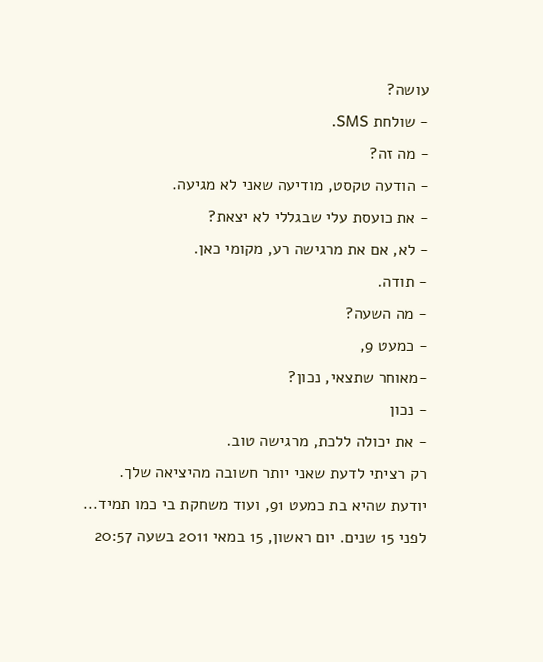עושה?
- שולחת SMS.
- מה זה?
- הודעה טקסט, מודיעה שאני לא מגיעה.
- את כועסת עלי שבגללי לא יצאת?
- לא, אם את מרגישה רע, מקומי כאן.
- תודה.
- מה השעה?
- כמעט 9,
-מאוחר שתצאי, נכון?
- נכון
- את יכולה ללכת, מרגישה טוב.
רק רציתי לדעת שאני יותר חשובה מהיציאה שלך.
יודעת שהיא בת כמעט 91, ועוד משחקת בי כמו תמיד...
לפני 15 שנים. יום ראשון, 15 במאי 2011 בשעה 20:57